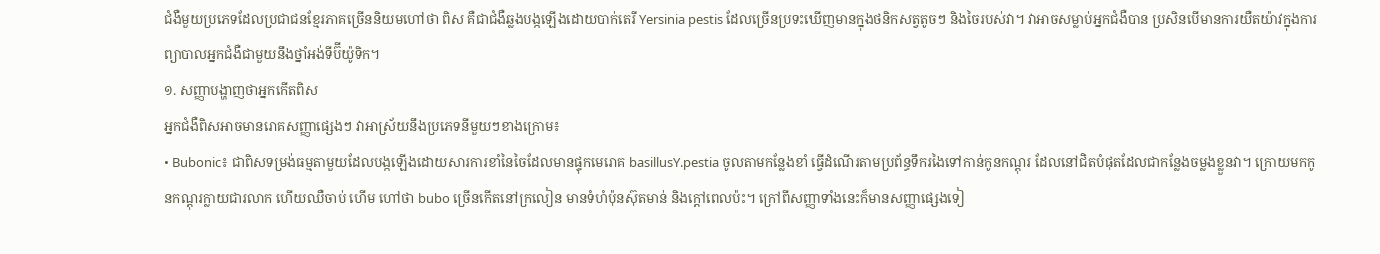ជំងឺមួយប្រភេទដែលប្រជាជនខ្មែរភាគច្រើននិយមហៅថា ពិស គឺជាជំងឺឆ្លងបង្កឡើងដោយបាក់តេរី Yersinia pestis ដែលច្រើនប្រទះឃើញមានក្នុងថនិកសត្វតូចៗ និងចៃរបស់វា។ វាអាចសម្លាប់អ្នកជំងឺបាន ប្រសិនបើមានការយឺតយ៉ាវក្នុងការព្យាបាលអ្នកជំងឺជាមួយនឹងថ្នាំអង់ទីប៊ីយ៉ូទិក។
១. សញ្ញាបង្ហាញថាអ្នកកើតពិស
អ្នកជំងឺពិសអាចមានរោគសញ្ញាផ្សេងៗ វាអាស្រ័យនឹងប្រភេទនីមួយៗខាងក្រោម៖
• Bubonic៖ ជាពិសទម្រង់ធម្មតាមួយដែលបង្កឡើងដោយសារការខាំនៃចៃដែលមានផ្ទុកមេរោគ basillusY.pestia ចូលតាមកន្លែងខាំ ធ្វើដំណើរតាមប្រព័ន្ធទឹករងៃទៅកាន់កូនកណ្តុរ ដែលនៅជិតបំផុតដែលជាកន្លែងចម្លងខ្លួនវា។ ក្រោយមកកូនកណ្តុរក្លាយជារលាក ហើយឈឺចាប់ ហើម ហៅថា bubo ច្រើនកើតនៅក្រលៀន មានទំហំប៉ុនស៊ុតមាន់ និងក្តៅពេលប៉ះ។ ក្រៅពីសញ្ញាទាំងនេះក៏មានសញ្ញាផ្សេងទៀ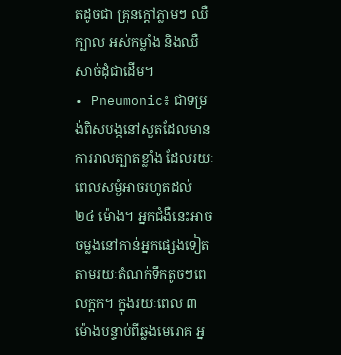តដូចជា គ្រុនក្តៅភ្លាមៗ ឈឺក្បាល អស់កម្លាំង និងឈឺសាច់ដុំជាដើម។
• Pneumonic៖ ជាទម្រង់ពិសបង្កនៅសួតដែលមានការរាលត្បាតខ្លាំង ដែលរយៈពេលសម្ងំអាចរហូតដល់ ២៤ ម៉ោង។ អ្នកជំងឺនេះអាចចម្លងនៅកាន់អ្នកផ្សេងទៀត តាមរយៈតំណក់ទឹកតូចៗពេលក្អក។ ក្នុងរយៈពេល ៣ ម៉ោងបន្ទាប់ពីឆ្លងមេរោគ អ្ន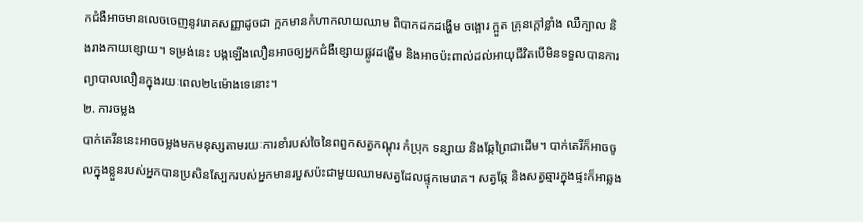កជំងឺអាចមានលេចចេញនូវរោគសញ្ញាដូចជា ក្អកមានកំហាកលាយឈាម ពិបាកដកដង្ហើម ចង្អោរ ក្អួត គ្រុនក្តៅខ្លាំង ឈឺក្បាល និងរាងកាយខ្សោយ។ ទម្រង់នេះ បង្កឡើងលឿនអាចឲ្យអ្នកជំងឺខ្សោយផ្លូវដង្ហើម និងអាចប៉ះពាល់ដល់អាយុជីវិតបើមិនទទួលបានការព្យាបាលលឿនក្នុងរយៈពេល២៤ម៉ោងទេនោះ។
២. ការចម្លង
បាក់តេរីននេះអាចចម្លងមកមនុស្សតាមរយៈការខាំរបស់ចៃនៃពពួកសត្វកណ្តុរ កំប្រុក ទន្សាយ និងឆ្កែព្រៃជាដើម។ បាក់តេរីក៏អាចចូលក្នុងខ្លួនរបស់អ្នកបានប្រសិនស្បែករបស់អ្នកមានរបួសប៉ះជាមួយឈាមសត្វដែលផ្ទុកមេរោគ។ សត្វឆ្កែ និងសត្វឆ្មារក្នុងផ្ទះក៏អាឆ្លង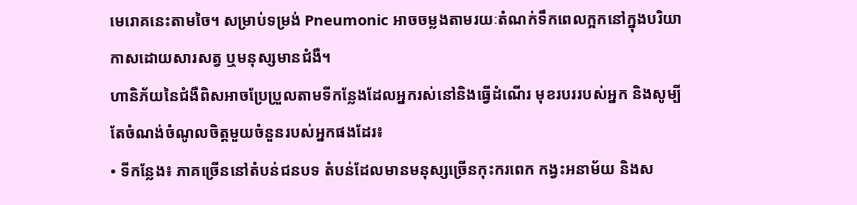មេរោគនេះតាមចៃ។ សម្រាប់ទម្រង់ Pneumonic អាចចម្លងតាមរយៈតំណក់ទឹកពេលក្អកនៅក្នុងបរិយាកាសដោយសារសត្វ ឬមនុស្សមានជំងឺ។
ហានិភ័យនៃជំងឺពិសអាចប្រែប្រួលតាមទីកន្លែងដែលអ្នករស់នៅនិងធ្វើដំណើរ មុខរបររបស់អ្នក និងសូម្បីតែចំណង់ចំណូលចិត្តមួយចំនួនរបស់អ្នកផងដែរ៖
• ទីកន្លែង៖ ភាគច្រើននៅតំបន់ជនបទ តំបន់ដែលមានមនុស្សច្រើនកុះករពេក កង្វះអនាម័យ និងស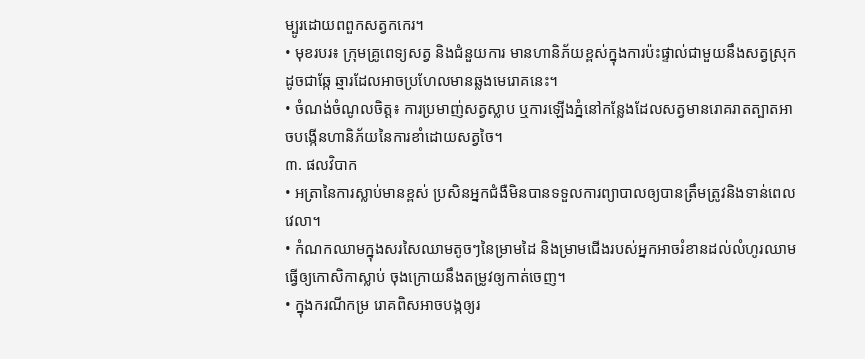ម្បូរដោយពពួកសត្វកកេរ។
• មុខរបរ៖ ក្រុមគ្រូពេទ្យសត្វ និងជំនួយការ មានហានិភ័យខ្ពស់ក្នុងការប៉ះផ្ទាល់ជាមួយនឹងសត្វស្រុកដូចជាឆ្កែ ឆ្មារដែលអាចប្រហែលមានឆ្លងមេរោគនេះ។
• ចំណង់ចំណូលចិត្ត៖ ការប្រមាញ់សត្វស្លាប ឬការឡើងភ្នំនៅកន្លែងដែលសត្វមានរោគរាតត្បាតអាចបង្កើនហានិភ័យនៃការខាំដោយសត្វចៃ។
៣. ផលវិបាក
• អត្រានៃការស្លាប់មានខ្ពស់ ប្រសិនអ្នកជំងឺមិនបានទទួលការព្យាបាលឲ្យបានត្រឹមត្រូវនិងទាន់ពេលវេលា។
• កំណកឈាមក្នុងសរសៃឈាមតូចៗនៃម្រាមដៃ និងម្រាមជើងរបស់អ្នកអាចរំខានដល់លំហូរឈាមធ្វើឲ្យកោសិកាស្លាប់ ចុងក្រោយនឹងតម្រូវឲ្យកាត់ចេញ។
• ក្នុងករណីកម្រ រោគពិសអាចបង្កឲ្យរ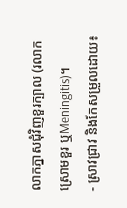លាកភ្នាសជុំវិញខួរក្បាល (រលាកស្រោមខួរ ឬMeningitis)។
- ស្រាវជ្រាវ និងកែសម្រួលដោយ៖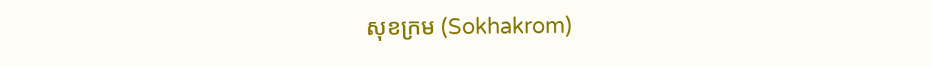សុខក្រម (Sokhakrom)